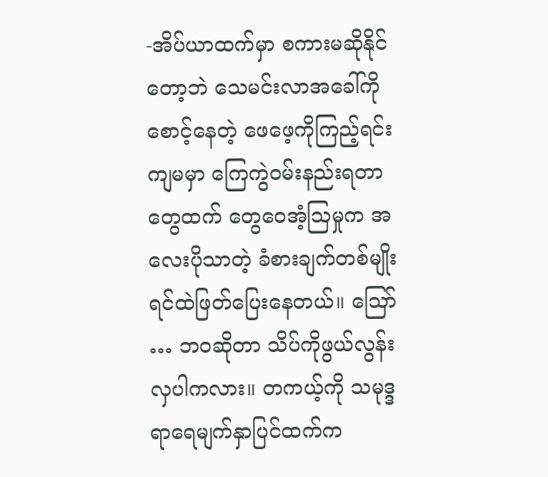-အိပ်ယာထက်မှာ စကားမဆိုနိုင်တော့ဘဲ သေမင်းလာအခေါ်ကို စောင့်နေတဲ့ ဖေဖေ့ကိုကြည့်ရင်း ကျမမှာ ကြေကွဲဝမ်းနည်းရတာတွေထက် တွေဝေအံ့ဩမှုက အလေးပိုသာတဲ့ ခံစားချက်တစ်မျိုး ရင်ထဲဖြတ်ပြေးနေတယ်။ ဪ … ဘဝဆိုတာ သိပ်ကိုဖွယ်လွန်းလှပါကလား။ တကယ့်ကို သမုဒ္ဒရာရေမျက်နှာပြင်ထက်က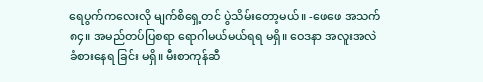ရေပွက်ကလေးလို မျက်စိရှေ့တင် ပွဲသိမ်းတော့မယ်။ -ဖေဖေ အသက် ၈၄။ အမည်တပ်ပြစရာ ရောဂါမယ်မယ်ရရ မရှိ။ ဝေဒနာ အလူးအလဲခံစားနေရ ခြင်း မရှိ။ မီးစာကုန်ဆီ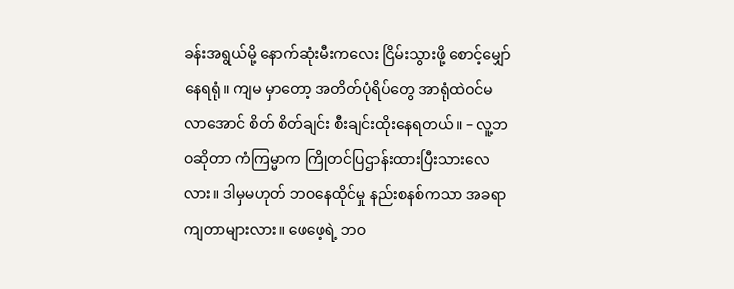ခန်းအရွယ်မို့ နောက်ဆုံးမီးကလေး ငြိမ်းသွားဖို့ စောင့်မျှော်နေရရုံ။ ကျမ မှာတော့ အတိတ်ပုံရိပ်တွေ အာရုံထဲဝင်မလာအောင် စိတ် စိတ်ချင်း စီးချင်းထိုးနေရတယ်။ – လူ့ဘဝဆိုတာ ကံကြမ္မာက ကြိုတင်ပြဌာန်းထားပြီးသားလေလား။ ဒါမှမဟုတ် ဘဝနေထိုင်မှု နည်းစနစ်ကသာ အခရာ ကျတာများလား။ ဖေဖေ့ရဲ့ ဘဝ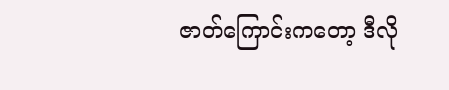ဇာတ်ကြောင်းကတော့ ဒီလို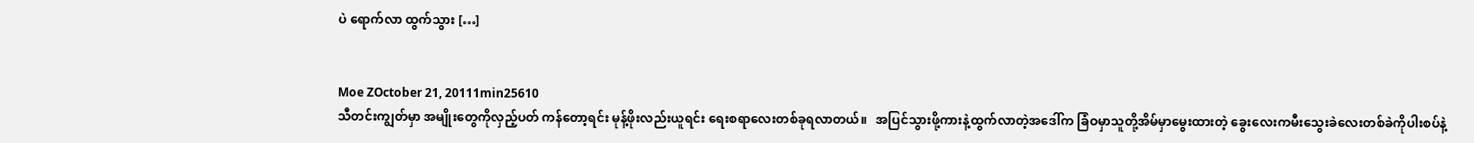ပဲ ရောက်လာ ထွက်သွား […]


Moe ZOctober 21, 20111min25610
သီတင်းကျွတ်မှာ အမျိုးတွေကိုလှည့်ပတ် ကန်တော့ရင်း မုန့်ဖိုးလည်းယူရင်း ရေးစရာလေးတစ်ခုရလာတယ်။   အပြင်သွားဖို့ကားနဲ့ထွက်လာတဲ့အဒေါ်က ခြံဝမှာသူတို့အိမ်မှာမွေးထားတဲ့ ခွေးလေးကမီးသွေးခဲလေးတစ်ခဲကိုပါးစပ်နဲ့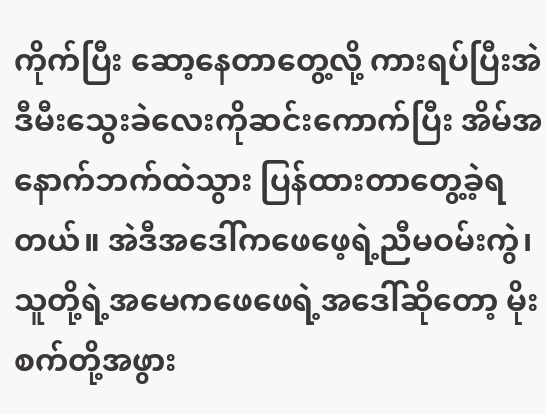ကိုက်ပြီး ဆော့နေတာတွေ့လို့ ကားရပ်ပြီးအဲဒီမီးသွေးခဲလေးကိုဆင်းကောက်ပြီး အိမ်အနောက်ဘက်ထဲသွား ပြန်ထားတာတွေ့ခဲ့ရတယ်။ အဲဒီအဒေါ်ကဖေဖေ့ရဲ့ညီမဝမ်းကွဲ၊ သူတို့ရဲ့အမေကဖေဖေရဲ့အဒေါ်ဆိုတော့ မိုးစက်တို့အဖွား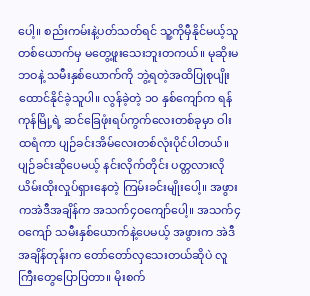ပေါ့။ စည်းကမ်းနဲ့ပတ်သတ်ရင် သူ့ကိုမှီနိုင်မယ့်သူတစ်ယောက်မှ မတွေ့ဖူးသေးဘူးတကယ်။ မုဆိုးမဘဝနဲ့ သမီးနှစ်ယောက်ကို ဘွဲ့ရတဲ့အထိပြုစုပျိုးထောင်နိုင်ခဲ့သူပါ။ လွန်ခဲ့တဲ့ ၁ဝ နှစ်ကျော်က ရန်ကုန်မြို့ရဲ့ ဆင်ခြေဖုံးရပ်ကွက်လေးတစ်ခုမှာ ဝါးထရံကာ ပျဉ်ခင်းအိမ်လေးတစ်လုံးပိုင်ပါတယ်။ ပျဉ်ခင်းဆိုပေမယ့် နင်းလိုက်တိုင်း ပတ္တလားလို ယိမ်းထိုးလှုပ်ရှားနေတဲ့ ကြမ်းခင်းမျိုးပေါ့။ အဖွားကအဲဒီအချိန်က အသက်၄ဝကျော်ပေါ့။ အသက်၄ဝကျော် သမီးနှစ်ယောက်နဲ့ပေမယ့် အဖွားက အဲဒီအချိန်တုန်းက တော်တော်လှသေးတယ်ဆိုပဲ လူကြီးတွေပြောပြတာ။ မိုးစက်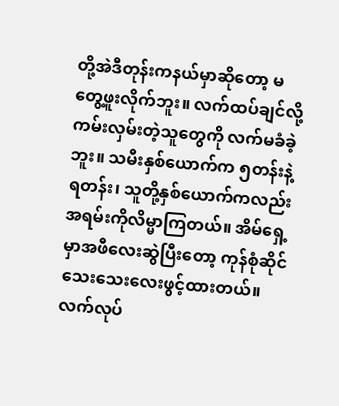တို့အဲဒီတုန်းကနယ်မှာဆိုတော့ မတွေ့ဖူးလိုက်ဘူး။ လက်ထပ်ချင်လို့ကမ်းလှမ်းတဲ့သူတွေကို လက်မခံခဲ့ဘူး။ သမီးနှစ်ယောက်က ၅တန်းနဲ့ ရတန်း၊ သူတို့နှစ်ယောက်ကလည်း အရမ်းကိုလိမ္မာကြတယ်။ အိမ်ရှေ့မှာအဖီလေးဆွဲပြီးတော့ ကုန်စုံဆိုင်သေးသေးလေးဖွင့်ထားတယ်။ လက်လုပ်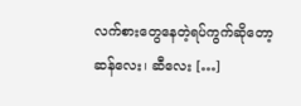လက်စားတွေနေတဲ့ရပ်ကွက်ဆိုတော့ ဆန်လေး၊ ဆီလေး […]